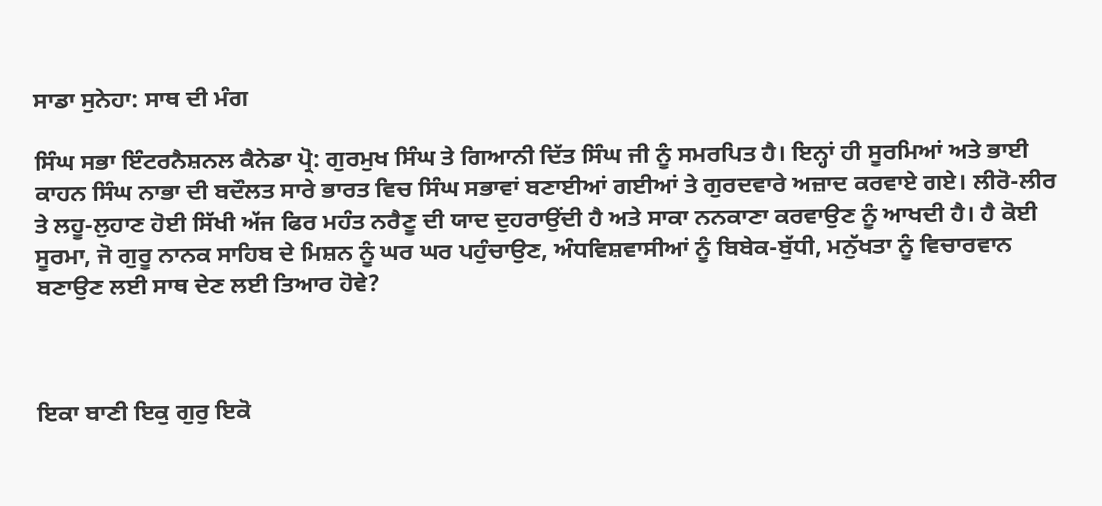ਸਾਡਾ ਸੁਨੇਹਾ: ਸਾਥ ਦੀ ਮੰਗ

ਸਿੰਘ ਸਭਾ ਇੰਟਰਨੈਸ਼ਨਲ ਕੈਨੇਡਾ ਪ੍ਰੋ: ਗੁਰਮੁਖ ਸਿੰਘ ਤੇ ਗਿਆਨੀ ਦਿੱਤ ਸਿੰਘ ਜੀ ਨੂੰ ਸਮਰਪਿਤ ਹੈ। ਇਨ੍ਹਾਂ ਹੀ ਸੂਰਮਿਆਂ ਅਤੇ ਭਾਈ ਕਾਹਨ ਸਿੰਘ ਨਾਭਾ ਦੀ ਬਦੌਲਤ ਸਾਰੇ ਭਾਰਤ ਵਿਚ ਸਿੰਘ ਸਭਾਵਾਂ ਬਣਾਈਆਂ ਗਈਆਂ ਤੇ ਗੁਰਦਵਾਰੇ ਅਜ਼ਾਦ ਕਰਵਾਏ ਗਏ। ਲੀਰੋ-ਲੀਰ ਤੇ ਲਹੂ-ਲੁਹਾਣ ਹੋਈ ਸਿੱਖੀ ਅੱਜ ਫਿਰ ਮਹੰਤ ਨਰੈਣੂ ਦੀ ਯਾਦ ਦੁਹਰਾਉਂਦੀ ਹੈ ਅਤੇ ਸਾਕਾ ਨਨਕਾਣਾ ਕਰਵਾਉਣ ਨੂੰ ਆਖਦੀ ਹੈ। ਹੈ ਕੋਈ ਸੂਰਮਾ, ਜੋ ਗੁਰੂ ਨਾਨਕ ਸਾਹਿਬ ਦੇ ਮਿਸ਼ਨ ਨੂੰ ਘਰ ਘਰ ਪਹੁੰਚਾਉਣ, ਅੰਧਵਿਸ਼ਵਾਸੀਆਂ ਨੂੰ ਬਿਬੇਕ-ਬੁੱਧੀ, ਮਨੁੱਖਤਾ ਨੂੰ ਵਿਚਾਰਵਾਨ ਬਣਾਉਣ ਲਈ ਸਾਥ ਦੇਣ ਲਈ ਤਿਆਰ ਹੋਵੇ?



ਇਕਾ ਬਾਣੀ ਇਕੁ ਗੁਰੁ ਇਕੋ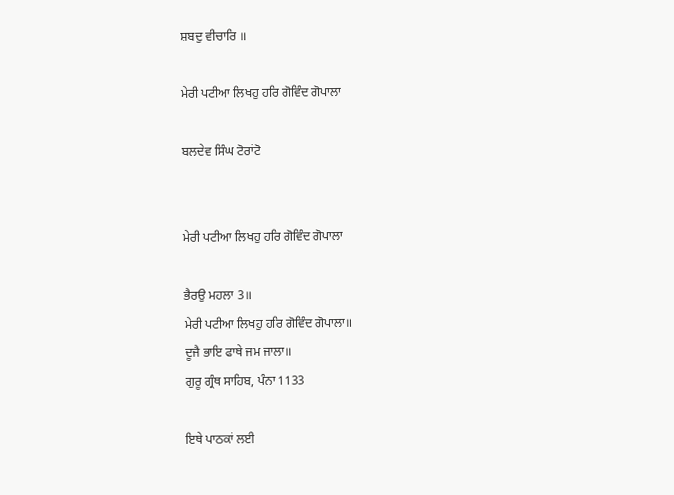ਸ਼ਬਦੁ ਵੀਚਾਰਿ ॥

ਮੇਰੀ ਪਟੀਆ ਲਿਖਹੁ ਹਰਿ ਗੋਵਿੰਦ ਗੋਪਾਲਾ

ਬਲਦੇਵ ਸਿੰਘ ਟੋਰਾਂਟੋ


ਮੇਰੀ ਪਟੀਆ ਲਿਖਹੁ ਹਰਿ ਗੋਵਿੰਦ ਗੋਪਾਲਾ

ਭੈਰਉ ਮਹਲਾ 3॥
ਮੇਰੀ ਪਟੀਆ ਲਿਖਹੁ ਹਰਿ ਗੋਵਿੰਦ ਗੋਪਾਲਾ॥
ਦੂਜੈ ਭਾਇ ਫਾਥੇ ਜਮ ਜਾਲਾ॥
ਗੁਰੂ ਗ੍ਰੰਥ ਸਾਹਿਬ, ਪੰਨਾ 1133

ਇਥੇ ਪਾਠਕਾਂ ਲਈ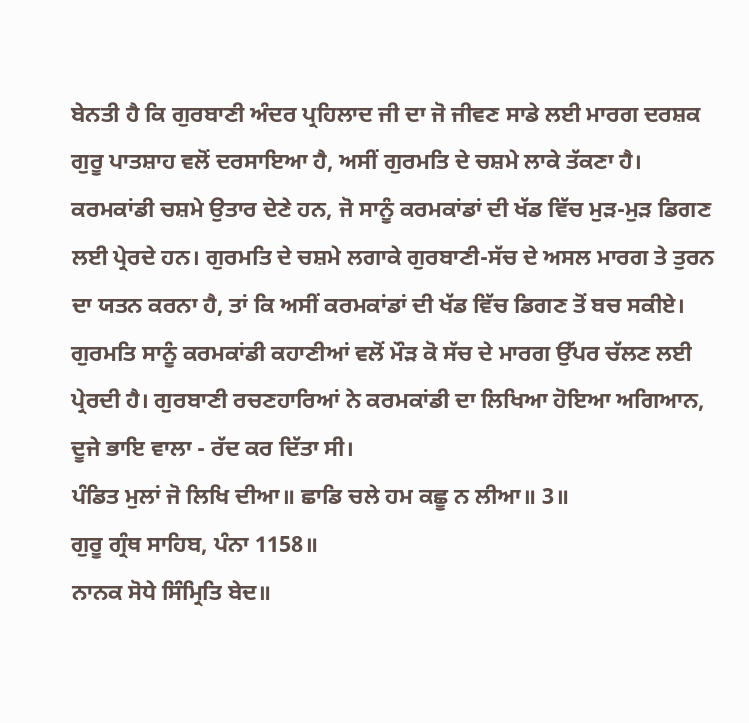ਬੇਨਤੀ ਹੈ ਕਿ ਗੁਰਬਾਣੀ ਅੰਦਰ ਪ੍ਰਹਿਲਾਦ ਜੀ ਦਾ ਜੋ ਜੀਵਣ ਸਾਡੇ ਲਈ ਮਾਰਗ ਦਰਸ਼ਕ ਗੁਰੂ ਪਾਤਸ਼ਾਹ ਵਲੋਂ ਦਰਸਾਇਆ ਹੈ, ਅਸੀਂ ਗੁਰਮਤਿ ਦੇ ਚਸ਼ਮੇ ਲਾਕੇ ਤੱਕਣਾ ਹੈ। ਕਰਮਕਾਂਡੀ ਚਸ਼ਮੇ ਉਤਾਰ ਦੇਣੇ ਹਨ, ਜੋ ਸਾਨੂੰ ਕਰਮਕਾਂਡਾਂ ਦੀ ਖੱਡ ਵਿੱਚ ਮੁੜ-ਮੁੜ ਡਿਗਣ ਲਈ ਪ੍ਰੇਰਦੇ ਹਨ। ਗੁਰਮਤਿ ਦੇ ਚਸ਼ਮੇ ਲਗਾਕੇ ਗੁਰਬਾਣੀ-ਸੱਚ ਦੇ ਅਸਲ ਮਾਰਗ ਤੇ ਤੁਰਨ ਦਾ ਯਤਨ ਕਰਨਾ ਹੈ, ਤਾਂ ਕਿ ਅਸੀਂ ਕਰਮਕਾਂਡਾਂ ਦੀ ਖੱਡ ਵਿੱਚ ਡਿਗਣ ਤੋਂ ਬਚ ਸਕੀਏ। ਗੁਰਮਤਿ ਸਾਨੂੰ ਕਰਮਕਾਂਡੀ ਕਹਾਣੀਆਂ ਵਲੋਂ ਮੌੜ ਕੋ ਸੱਚ ਦੇ ਮਾਰਗ ਉੱਪਰ ਚੱਲਣ ਲਈ ਪ੍ਰੇਰਦੀ ਹੈ। ਗੁਰਬਾਣੀ ਰਚਣਹਾਰਿਆਂ ਨੇ ਕਰਮਕਾਂਡੀ ਦਾ ਲਿਖਿਆ ਹੋਇਆ ਅਗਿਆਨ, ਦੂਜੇ ਭਾਇ ਵਾਲਾ - ਰੱਦ ਕਰ ਦਿੱਤਾ ਸੀ।
ਪੰਡਿਤ ਮੁਲਾਂ ਜੋ ਲਿਖਿ ਦੀਆ॥ ਛਾਡਿ ਚਲੇ ਹਮ ਕਛੂ ਨ ਲੀਆ॥ 3॥
ਗੁਰੂ ਗ੍ਰੰਥ ਸਾਹਿਬ, ਪੰਨਾ 1158॥
ਨਾਨਕ ਸੋਧੇ ਸਿੰਮ੍ਰਿਤਿ ਬੇਦ॥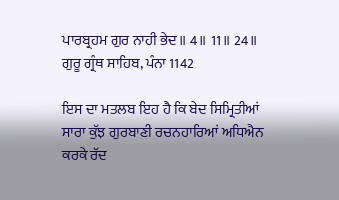ਪਾਰਬ੍ਰਹਮ ਗੁਰ ਨਾਹੀ ਭੇਦ॥ 4॥ 11॥ 24॥
ਗੁਰੂ ਗ੍ਰੰਥ ਸਾਹਿਬ, ਪੰਨਾ 1142

ਇਸ ਦਾ ਮਤਲਬ ਇਹ ਹੈ ਕਿ ਬੇਦ ਸਿਮ੍ਰਿਤੀਆਂ ਸਾਰਾ ਕੁੱਝ ਗੁਰਬਾਣੀ ਰਚਨਹਾਰਿਆਂ ਅਧਿਐਨ ਕਰਕੇ ਰੱਦ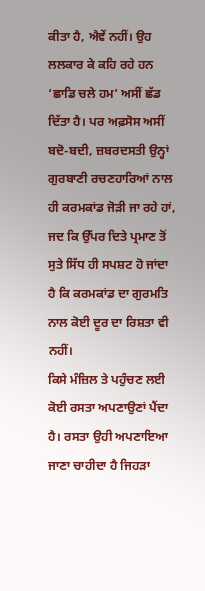ਕੀਤਾ ਹੈ, ਐਵੇਂ ਨਹੀਂ। ਉਹ ਲਲਕਾਰ ਕੇ ਕਹਿ ਰਹੇ ਹਨ ‘ਛਾਡਿ ਚਲੇ ਹਮ’ ਅਸੀਂ ਛੱਡ ਦਿੱਤਾ ਹੈ। ਪਰ ਅਫ਼ਸੋਸ ਅਸੀਂ ਬਦੋ-ਬਦੀ, ਜ਼ਬਰਦਸਤੀ ਉਨ੍ਹਾਂ ਗੁਰਬਾਣੀ ਰਚਣਹਾਰਿਆਂ ਨਾਲ ਹੀ ਕਰਮਕਾਂਡ ਜੋੜੀ ਜਾ ਰਹੇ ਹਾਂ, ਜਦ ਕਿ ਉੱਪਰ ਦਿਤੇ ਪ੍ਰਮਾਣ ਤੋਂ ਸੁਤੇ ਸਿੱਧ ਹੀ ਸਪਸ਼ਟ ਹੋ ਜਾਂਦਾ ਹੈ ਕਿ ਕਰਮਕਾਂਡ ਦਾ ਗੁਰਮਤਿ ਨਾਲ ਕੋਈ ਦੂਰ ਦਾ ਰਿਸ਼ਤਾ ਵੀ ਨਹੀਂ।
ਕਿਸੇ ਮੰਜ਼ਿਲ ਤੇ ਪਹੁੰਚਣ ਲਈ ਕੋਈ ਰਸਤਾ ਅਪਣਾਉਣਾਂ ਪੈਂਦਾ ਹੈ। ਰਸਤਾ ਉਹੀ ਅਪਣਾਇਆ ਜਾਣਾ ਚਾਹੀਦਾ ਹੈ ਜਿਹੜਾ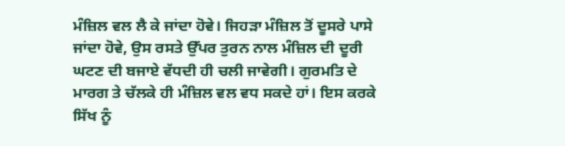ਮੰਜ਼ਿਲ ਵਲ ਲੈ ਕੇ ਜਾਂਦਾ ਹੋਵੇ। ਜਿਹੜਾ ਮੰਜ਼ਿਲ ਤੋਂ ਦੂਸਰੇ ਪਾਸੇ ਜਾਂਦਾ ਹੋਵੇ, ਉਸ ਰਸਤੇ ਉੱਪਰ ਤੁਰਨ ਨਾਲ ਮੰਜ਼ਿਲ ਦੀ ਦੂਰੀ ਘਟਣ ਦੀ ਬਜਾਏ ਵੱਧਦੀ ਹੀ ਚਲੀ ਜਾਵੇਗੀ। ਗੁਰਮਤਿ ਦੇ ਮਾਰਗ ਤੇ ਚੱਲਕੇ ਹੀ ਮੰਜ਼ਿਲ ਵਲ ਵਧ ਸਕਦੇ ਹਾਂ। ਇਸ ਕਰਕੇ ਸਿੱਖ ਨੂੰ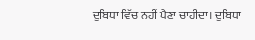ਦੁਬਿਧਾ ਵਿੱਚ ਨਹੀਂ ਪੈਣਾ ਚਾਹੀਦਾ। ਦੁਬਿਧਾ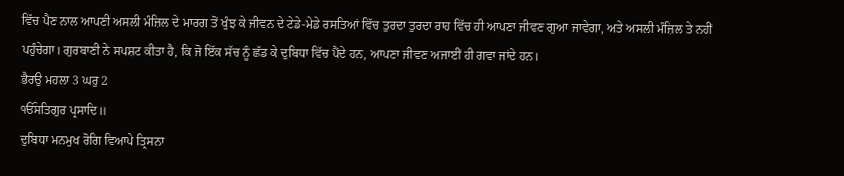ਵਿੱਚ ਪੈਣ ਨਾਲ ਆਪਣੀ ਅਸਲੀ ਮੰਜ਼ਿਲ ਦੇ ਮਾਰਗ ਤੋਂ ਖੁੰਝ ਕੇ ਜੀਵਨ ਦੇ ਟੇਡੇ-ਮੇਡੇ ਰਸਤਿਆਂ ਵਿੱਚ ਤੁਰਦਾ ਤੁਰਦਾ ਰਾਹ ਵਿੱਚ ਹੀ ਆਪਣਾ ਜੀਵਣ ਗੁਆ ਜਾਵੇਗਾ, ਅਤੇ ਅਸਲੀ ਮੰਜ਼ਿਲ ਤੇ ਨਹੀਂ ਪਹੁੰਚੇਗਾ। ਗੁਰਬਾਣੀ ਨੇ ਸਪਸ਼ਟ ਕੀਤਾ ਹੈ, ਕਿ ਜੋ ਇੱਕ ਸੱਚ ਨੂੰ ਛੱਡ ਕੇ ਦੁਬਿਧਾ ਵਿੱਚ ਪੈਂਦੇ ਹਨ, ਆਪਣਾ ਜੀਵਣ ਅਜਾਈਂ ਹੀ ਗਵਾ ਜਾਂਦੇ ਹਨ।
ਭੈਰਉ ਮਹਲਾ 3 ਘਰੁ 2
ੴਸਤਿਗੁਰ ਪ੍ਰਸਾਦਿ॥
ਦੁਬਿਧਾ ਮਨਮੁਖ ਰੋਗਿ ਵਿਆਪੇ ਤ੍ਰਿਸਨਾ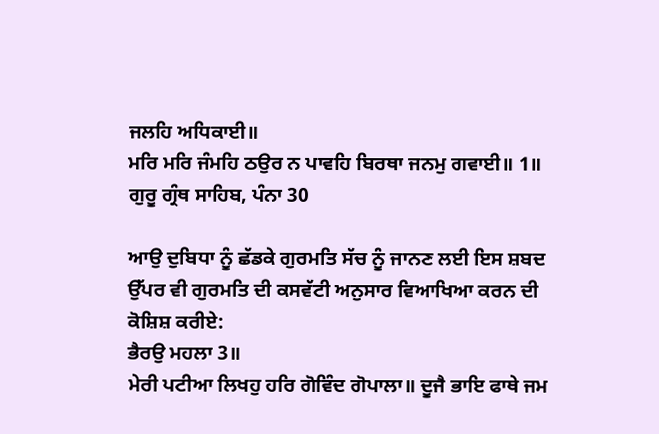ਜਲਹਿ ਅਧਿਕਾਈ॥
ਮਰਿ ਮਰਿ ਜੰਮਹਿ ਠਉਰ ਨ ਪਾਵਹਿ ਬਿਰਥਾ ਜਨਮੁ ਗਵਾਈ॥ 1॥
ਗੁਰੂ ਗ੍ਰੰਥ ਸਾਹਿਬ, ਪੰਨਾ 30

ਆਉ ਦੁਬਿਧਾ ਨੂੰ ਛੱਡਕੇ ਗੁਰਮਤਿ ਸੱਚ ਨੂੰ ਜਾਨਣ ਲਈ ਇਸ ਸ਼ਬਦ ਉੱਪਰ ਵੀ ਗੁਰਮਤਿ ਦੀ ਕਸਵੱਟੀ ਅਨੁਸਾਰ ਵਿਆਖਿਆ ਕਰਨ ਦੀ ਕੋਸ਼ਿਸ਼ ਕਰੀਏ:
ਭੈਰਉ ਮਹਲਾ 3॥
ਮੇਰੀ ਪਟੀਆ ਲਿਖਹੁ ਹਰਿ ਗੋਵਿੰਦ ਗੋਪਾਲਾ॥ ਦੂਜੈ ਭਾਇ ਫਾਥੇ ਜਮ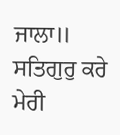ਜਾਲਾ॥
ਸਤਿਗੁਰੁ ਕਰੇ ਮੇਰੀ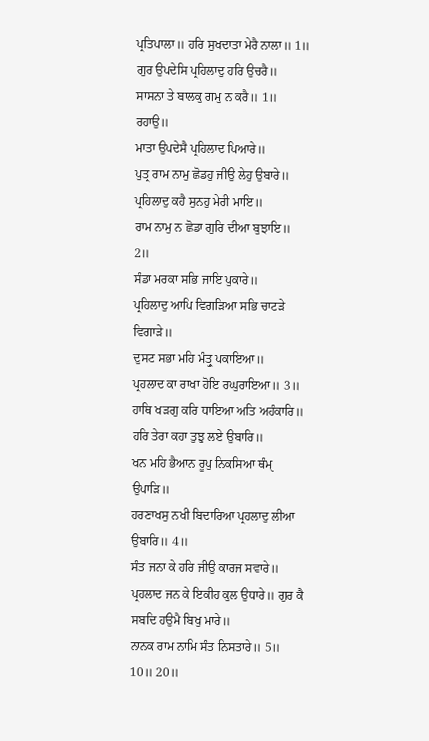ਪ੍ਰਤਿਪਾਲਾ॥ ਹਰਿ ਸੁਖਦਾਤਾ ਮੇਰੈ ਨਾਲਾ॥ 1॥
ਗੁਰ ਉਪਦੇਸਿ ਪ੍ਰਹਿਲਾਦੁ ਹਰਿ ਉਚਰੈ॥
ਸਾਸਨਾ ਤੇ ਬਾਲਕੁ ਗਮੁ ਨ ਕਰੈ॥ 1॥ ਰਹਾਉ॥
ਮਾਤਾ ਉਪਦੇਸੈ ਪ੍ਰਹਿਲਾਦ ਪਿਆਰੇ॥
ਪੁਤ੍ਰ ਰਾਮ ਨਾਮੁ ਛੋਡਹੁ ਜੀਉ ਲੇਹੁ ਉਬਾਰੇ॥
ਪ੍ਰਹਿਲਾਦੁ ਕਹੈ ਸੁਨਹੁ ਮੇਰੀ ਮਾਇ॥
ਰਾਮ ਨਾਮੁ ਨ ਛੋਡਾ ਗੁਰਿ ਦੀਆ ਬੁਝਾਇ॥ 2॥
ਸੰਡਾ ਮਰਕਾ ਸਭਿ ਜਾਇ ਪੁਕਾਰੇ॥
ਪ੍ਰਹਿਲਾਦੁ ਆਪਿ ਵਿਗੜਿਆ ਸਭਿ ਚਾਟੜੇ ਵਿਗਾੜੇ॥
ਦੁਸਟ ਸਭਾ ਮਹਿ ਮੰਤ੍ਰੁ ਪਕਾਇਆ॥
ਪ੍ਰਹਲਾਦ ਕਾ ਰਾਖਾ ਹੋਇ ਰਘੁਰਾਇਆ॥ 3॥
ਹਾਥਿ ਖੜਗੁ ਕਰਿ ਧਾਇਆ ਅਤਿ ਅਹੰਕਾਰਿ॥
ਹਰਿ ਤੇਰਾ ਕਹਾ ਤੁਝੁ ਲਏ ਉਬਾਰਿ॥
ਖਨ ਮਹਿ ਭੈਆਨ ਰੂਪੁ ਨਿਕਸਿਆ ਥੰਮੑ ਉਪਾੜਿ॥
ਹਰਣਾਖਸੁ ਨਖੀ ਬਿਦਾਰਿਆ ਪ੍ਰਹਲਾਦੁ ਲੀਆ ਉਬਾਰਿ॥ 4॥
ਸੰਤ ਜਨਾ ਕੇ ਹਰਿ ਜੀਉ ਕਾਰਜ ਸਵਾਰੇ॥
ਪ੍ਰਹਲਾਦ ਜਨ ਕੇ ਇਕੀਹ ਕੁਲ ਉਧਾਰੇ॥ ਗੁਰ ਕੈ ਸਬਦਿ ਹਉਮੈ ਬਿਖੁ ਮਾਰੇ॥
ਨਾਨਕ ਰਾਮ ਨਾਮਿ ਸੰਤ ਨਿਸਤਾਰੇ॥ 5॥ 10॥ 20॥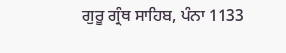ਗੁਰੂ ਗ੍ਰੰਥ ਸਾਹਿਬ, ਪੰਨਾ 1133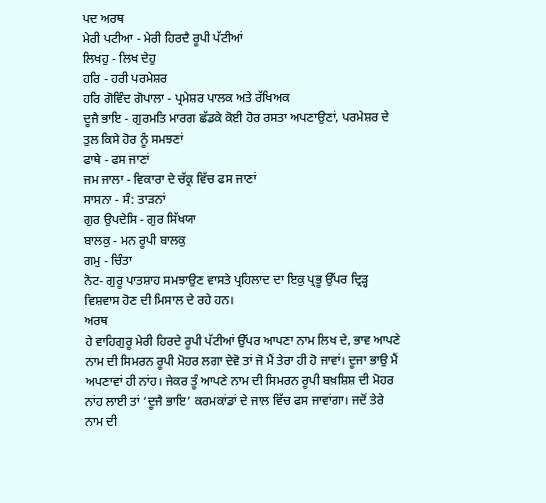ਪਦ ਅਰਥ
ਮੇਰੀ ਪਟੀਆ - ਮੇਰੀ ਹਿਰਦੈ ਰੂਪੀ ਪੱਟੀਆਂ
ਲਿਖਹੁ - ਲਿਖ ਦੇਹੁ
ਹਰਿ - ਹਰੀ ਪਰਮੇਸ਼ਰ
ਹਰਿ ਗੋਵਿੰਦ ਗੋਪਾਲਾ - ਪ੍ਰਮੇਸ਼ਰ ਪਾਲਕ ਅਤੇ ਰੱਖਿਅਕ
ਦੂਜੈ ਭਾਇ - ਗੁਰਮਤਿ ਮਾਰਗ ਛੱਡਕੇ ਕੋਈ ਹੋਰ ਰਸਤਾ ਅਪਣਾਉਣਾਂ, ਪਰਮੇਸ਼ਰ ਦੇ ਤੁਲ ਕਿਸੇ ਹੋਰ ਨੂੰ ਸਮਝਣਾਂ
ਫਾਥੇ - ਫਸ ਜਾਣਾਂ
ਜਮ ਜਾਲਾ - ਵਿਕਾਰਾ ਦੇ ਚੱਕ੍ਰ ਵਿੱਚ ਫਸ ਜਾਣਾਂ
ਸਾਸਨਾ - ਸੰ: ਤਾੜਨਾਂ
ਗੁਰ ਉਪਦੇਸਿ - ਗੁਰ ਸਿੱਖਯਾ
ਬਾਲਕੁ - ਮਨ ਰੂਪੀ ਬਾਲਕੁ
ਗਮੁ - ਚਿੰਤਾ
ਨੋਟ- ਗੁਰੂ ਪਾਤਸ਼ਾਹ ਸਮਝਾਉਣ ਵਾਸਤੇ ਪ੍ਰਹਿਲਾਦ ਦਾ ਇਕੁ ਪ੍ਰਭੂ ਉੱਪਰ ਦ੍ਰਿੜ੍ਹ ਵਿਸ਼ਵਾਸ ਹੋਣ ਦੀ ਮਿਸਾਲ ਦੇ ਰਹੇ ਹਨ।
ਅਰਥ
ਹੇ ਵਾਹਿਗੁਰੂ ਮੇਰੀ ਹਿਰਦੇ ਰੂਪੀ ਪੱਟੀਆਂ ਉੱਪਰ ਆਪਣਾ ਨਾਮ ਲਿਖ ਦੇ, ਭਾਵ ਆਪਣੇ ਨਾਮ ਦੀ ਸਿਮਰਨ ਰੂਪੀ ਮੋਹਰ ਲਗਾ ਦੇਵੋ ਤਾਂ ਜੋ ਮੈਂ ਤੇਰਾ ਹੀ ਹੋ ਜਾਵਾਂ। ਦੂਜਾ ਭਾਉ ਮੈਂ ਅਪਣਾਵਾਂ ਹੀ ਨਾਂਹ। ਜੇਕਰ ਤੂੰ ਆਪਣੇ ਨਾਮ ਦੀ ਸਿਮਰਨ ਰੂਪੀ ਬਖ਼ਸ਼ਿਸ਼ ਦੀ ਮੋਹਰ ਨਾਂਹ ਲਾਈ ਤਾਂ ‘ਦੂਜੈ ਭਾਇ’ ਕਰਮਕਾਂਡਾਂ ਦੇ ਜਾਲ ਵਿੱਚ ਫਸ ਜਾਵਾਂਗਾ। ਜਦੋਂ ਤੇਰੇ ਨਾਮ ਦੀ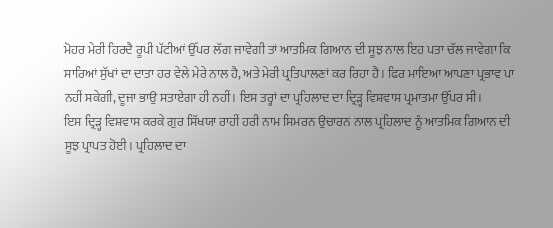ਮੋਹਰ ਮੇਰੀ ਹਿਰਦੈ ਰੂਪੀ ਪੱਟੀਆਂ ਉੱਪਰ ਲੱਗ ਜਾਵੇਗੀ ਤਾਂ ਆਤਮਿਕ ਗਿਆਨ ਦੀ ਸੂਝ ਨਾਲ ਇਹ ਪਤਾ ਚੱਲ ਜਾਵੇਗਾ ਕਿ ਸਾਰਿਆਂ ਸੁੱਖਾਂ ਦਾ ਦਾਤਾ ਹਰ ਵੇਲੇ ਮੇਰੇ ਨਾਲ ਹੈ, ਅਤੇ ਮੇਰੀ ਪ੍ਰਤਿਪਾਲਣਾਂ ਕਰ ਰਿਹਾ ਹੈ। ਫਿਰ ਮਾਇਆ ਆਪਣਾ ਪ੍ਰਭਾਵ ਪਾ ਨਹੀਂ ਸਕੇਗੀ, ਦੂਜਾ ਭਾਉ ਸਤਾਏਗਾ ਹੀ ਨਹੀਂ। ਇਸ ਤਰ੍ਹਾਂ ਦਾ ਪ੍ਰਹਿਲਾਦ ਦਾ ਦ੍ਰਿੜ੍ਹ ਵਿਸ਼ਵਾਸ ਪ੍ਰਮਾਤਮਾ ਉੱਪਰ ਸੀ।
ਇਸ ਦ੍ਰਿੜ੍ਹ ਵਿਸ਼ਵਾਸ ਕਰਕੇ ਗੁਰ ਸਿੱਖਯਾ ਰਾਹੀਂ ਹਰੀ ਨਾਮ ਸਿਮਰਨ ਉਚਾਰਨ ਨਾਲ ਪ੍ਰਹਿਲਾਦ ਨੂੰ ਆਤਮਿਕ ਗਿਆਨ ਦੀ ਸੂਝ ਪ੍ਰਾਪਤ ਹੋਈ। ਪ੍ਰਹਿਲਾਦ ਦਾ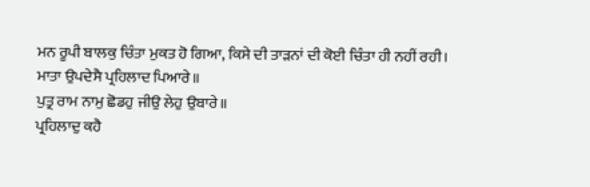ਮਨ ਰੂਪੀ ਬਾਲਕੁ ਚਿੰਤਾ ਮੁਕਤ ਹੋ ਗਿਆ, ਕਿਸੇ ਦੀ ਤਾੜਨਾਂ ਦੀ ਕੋਈ ਚਿੰਤਾ ਹੀ ਨਹੀਂ ਰਹੀ।
ਮਾਤਾ ਉਪਦੇਸੈ ਪ੍ਰਹਿਲਾਦ ਪਿਆਰੇ॥
ਪੁਤ੍ਰ ਰਾਮ ਨਾਮੁ ਛੋਡਹੁ ਜੀਉ ਲੇਹੁ ਉਬਾਰੇ॥
ਪ੍ਰਹਿਲਾਦੁ ਕਹੈ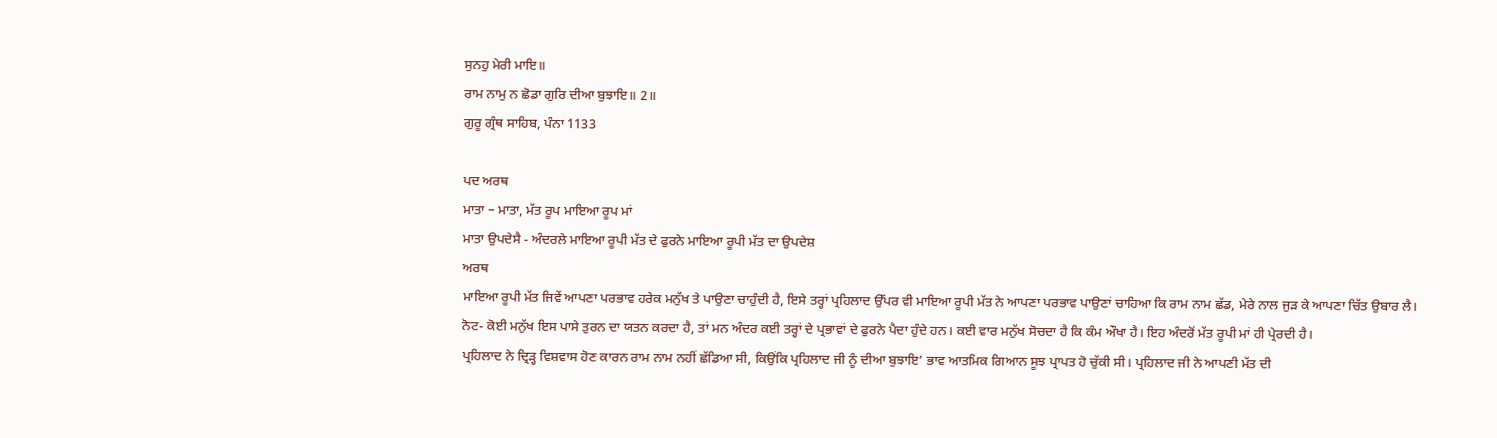ਸੁਨਹੁ ਮੇਰੀ ਮਾਇ॥
ਰਾਮ ਨਾਮੁ ਨ ਛੋਡਾ ਗੁਰਿ ਦੀਆ ਬੁਝਾਇ॥ 2॥
ਗੁਰੂ ਗ੍ਰੰਥ ਸਾਹਿਬ, ਪੰਨਾ 1133

ਪਦ ਅਰਥ
ਮਾਤਾ – ਮਾਤਾ, ਮੱਤ ਰੂਪ ਮਾਇਆ ਰੂਪ ਮਾਂ
ਮਾਤਾ ਉਪਦੇਸੈ - ਅੰਦਰਲੇ ਮਾਇਆ ਰੂਪੀ ਮੱਤ ਦੇ ਫੁਰਨੇ ਮਾਇਆ ਰੂਪੀ ਮੱਤ ਦਾ ਉਪਦੇਸ਼
ਅਰਥ
ਮਾਇਆ ਰੂਪੀ ਮੱਤ ਜਿਵੇਂ ਆਪਣਾ ਪਰਭਾਵ ਹਰੇਕ ਮਨੁੱਖ ਤੇ ਪਾਉਣਾ ਚਾਹੁੰਦੀ ਹੈ, ਇਸੇ ਤਰ੍ਹਾਂ ਪ੍ਰਹਿਲਾਦ ਉੱਪਰ ਵੀ ਮਾਇਆ ਰੂਪੀ ਮੱਤ ਨੇ ਆਪਣਾ ਪਰਭਾਵ ਪਾਉਣਾਂ ਚਾਹਿਆ ਕਿ ਰਾਮ ਨਾਮ ਛੱਡ, ਮੇਰੇ ਨਾਲ ਜੁੜ ਕੇ ਆਪਣਾ ਚਿੱਤ ਉਬਾਰ ਲੈ।
ਨੋਟ- ਕੋਈ ਮਨੁੱਖ ਇਸ ਪਾਸੇ ਤੁਰਨ ਦਾ ਯਤਨ ਕਰਦਾ ਹੈ, ਤਾਂ ਮਨ ਅੰਦਰ ਕਈ ਤਰ੍ਹਾਂ ਦੇ ਪ੍ਰਭਾਵਾਂ ਦੇ ਫੁਰਨੇ ਪੈਦਾ ਹੁੰਦੇ ਹਨ। ਕਈ ਵਾਰ ਮਨੁੱਖ ਸੋਚਦਾ ਹੈ ਕਿ ਕੰਮ ਔਖਾ ਹੈ। ਇਹ ਅੰਦਰੋਂ ਮੱਤ ਰੂਪੀ ਮਾਂ ਹੀ ਪ੍ਰੇਰਦੀ ਹੈ।
ਪ੍ਰਹਿਲਾਦ ਨੇ ਦ੍ਰਿੜ੍ਹ ਵਿਸ਼ਵਾਸ ਹੋਣ ਕਾਰਨ ਰਾਮ ਨਾਮ ਨਹੀਂ ਛੱਡਿਆ ਸੀ, ਕਿਉਂਕਿ ਪ੍ਰਹਿਲਾਦ ਜੀ ਨੂੰ ਦੀਆ ਬੁਝਾਇ’ ਭਾਵ ਆਤਮਿਕ ਗਿਆਨ ਸੂਝ ਪ੍ਰਾਪਤ ਹੋ ਚੁੱਕੀ ਸੀ। ਪ੍ਰਹਿਲਾਦ ਜੀ ਨੇ ਆਪਣੀ ਮੱਤ ਦੀ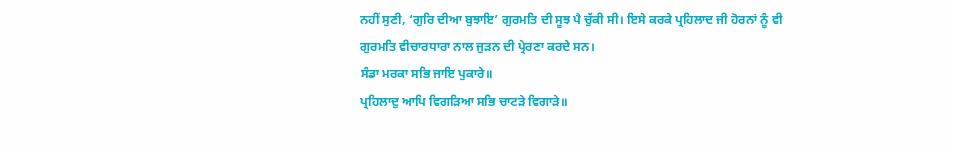ਨਹੀਂ ਸੁਣੀ, ‘ਗੁਰਿ ਦੀਆ ਬੁਝਾਇ’ ਗੁਰਮਤਿ ਦੀ ਸੂਝ ਪੈ ਚੁੱਕੀ ਸੀ। ਇਸੇ ਕਰਕੇ ਪ੍ਰਹਿਲਾਦ ਜੀ ਹੋਰਨਾਂ ਨੂੰ ਵੀ ਗੁਰਮਤਿ ਵੀਚਾਰਧਾਰਾ ਨਾਲ ਜੁੜਨ ਦੀ ਪ੍ਰੇਰਣਾ ਕਰਦੇ ਸਨ।
ਸੰਡਾ ਮਰਕਾ ਸਭਿ ਜਾਇ ਪੁਕਾਰੇ॥
ਪ੍ਰਹਿਲਾਦੁ ਆਪਿ ਵਿਗੜਿਆ ਸਭਿ ਚਾਟੜੇ ਵਿਗਾੜੇ॥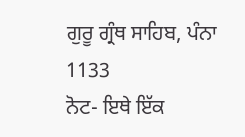ਗੁਰੂ ਗ੍ਰੰਥ ਸਾਹਿਬ, ਪੰਨਾ 1133
ਨੋਟ- ਇਥੇ ਇੱਕ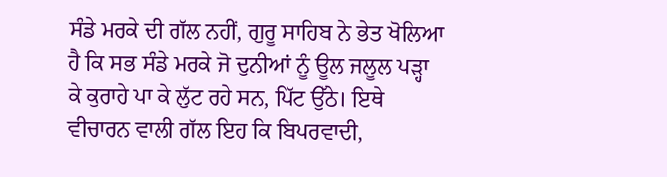ਸੰਡੇ ਮਰਕੇ ਦੀ ਗੱਲ ਨਹੀਂ, ਗੁਰੂ ਸਾਹਿਬ ਨੇ ਭੇਤ ਖੋਲਿਆ ਹੈ ਕਿ ਸਭ ਸੰਡੇ ਮਰਕੇ ਜੋ ਦੁਨੀਆਂ ਨੂੰ ਊਲ ਜਲੂਲ ਪੜ੍ਹਾ ਕੇ ਕੁਰਾਹੇ ਪਾ ਕੇ ਲੁੱਟ ਰਹੇ ਸਨ, ਪਿੱਟ ਉੱਠੇ। ਇਥੇ ਵੀਚਾਰਨ ਵਾਲੀ ਗੱਲ ਇਹ ਕਿ ਬਿਪਰਵਾਦੀ,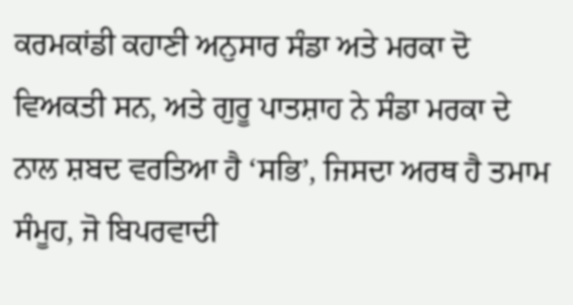ਕਰਮਕਾਂਡੀ ਕਹਾਣੀ ਅਨੁਸਾਰ ਸੰਡਾ ਅਤੇ ਮਰਕਾ ਦੋ ਵਿਅਕਤੀ ਸਨ, ਅਤੇ ਗੁਰੂ ਪਾਤਸ਼ਾਹ ਨੇ ਸੰਡਾ ਮਰਕਾ ਦੇ ਨਾਲ ਸ਼ਬਦ ਵਰਤਿਆ ਹੈ ‘ਸਭਿ’, ਜਿਸਦਾ ਅਰਥ ਹੈ ਤਮਾਮ ਸੰਮੂਹ, ਜੋ ਬਿਪਰਵਾਦੀ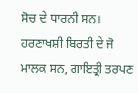ਸੋਚ ਦੇ ਧਾਰਨੀ ਸਨ। ਹਰਣਾਖਸ਼ੀ ਬਿਰਤੀ ਦੇ ਜੋ ਮਾਲਕ ਸਨ, ਗਾਇਤ੍ਰੀ ਤਰਪਣ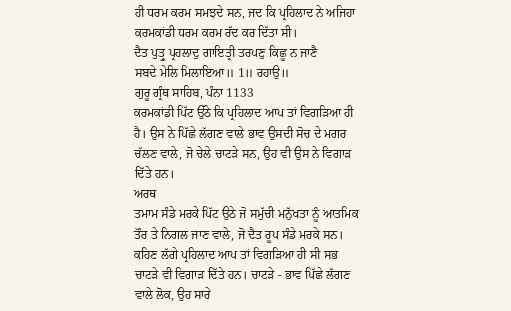ਹੀ ਧਰਮ ਕਰਮ ਸਮਝਦੇ ਸਨ, ਜਦ ਕਿ ਪ੍ਰਹਿਲਾਦ ਨੇ ਅਜਿਹਾ ਕਰਮਕਾਂਡੀ ਧਰਮ ਕਰਮ ਰੱਦ ਕਰ ਦਿੱਤਾ ਸੀ।
ਦੈਤ ਪੁਤ੍ਰੁ ਪ੍ਰਹਲਾਦੁ ਗਾਇਤ੍ਰੀ ਤਰਪਣੁ ਕਿਛੂ ਨ ਜਾਣੈ
ਸਬਦੇ ਮੇਲਿ ਮਿਲਾਇਆ॥ 1॥ ਰਹਾਉ॥
ਗੁਰੂ ਗ੍ਰੰਥ ਸਾਹਿਬ, ਪੰਨਾ 1133
ਕਰਮਕਾਂਡੀ ਪਿੱਟ ਉੱਠੇ ਕਿ ਪ੍ਰਹਿਲਾਦ ਆਪ ਤਾਂ ਵਿਗੜਿਆ ਹੀ ਹੈ। ਉਸ ਨੇ ਪਿੱਛੇ ਲੱਗਣ ਵਾਲੇ ਭਾਵ ਉਸਦੀ ਸੋਚ ਦੇ ਮਗਰ ਚੱਲਣ ਵਾਲੇ, ਜੋ ਚੇਲੇ ਚਾਟੜੇ ਸਨ, ਉਹ ਵੀ ਉਸ ਨੇ ਵਿਗਾੜ ਦਿੱਤੇ ਹਨ।
ਅਰਥ
ਤਮਾਮ ਸੰਡੇ ਮਰਕੇ ਪਿੱਟ ਉਠੇ ਜੋ ਸਮੁੱਚੀ ਮਨੁੱਖਤਾ ਨੂੰ ਆਤਮਿਕ ਤੌਰ ਤੇ ਨਿਗਲ ਜਾਣ ਵਾਲੇ, ਜੋ ਦੈਤ ਰੂਪ ਸੰਡੇ ਮਰਕੇ ਸਨ। ਕਹਿਣ ਲੱਗੇ ਪ੍ਰਹਿਲਾਦ ਆਪ ਤਾਂ ਵਿਗੜਿਆ ਹੀ ਸੀ ਸਭ ਚਾਟੜੇ ਵੀ ਵਿਗਾੜ ਦਿੱਤੇ ਹਨ। ਚਾਟੜੇ - ਭਾਵ ਪਿੱਛੇ ਲੱਗਣ ਵਾਲੇ ਲੋਕ, ਉਹ ਸਾਰੇ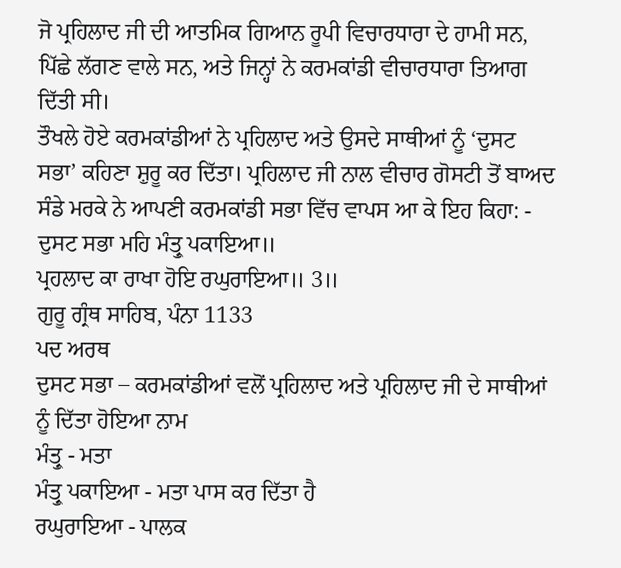ਜੋ ਪ੍ਰਹਿਲਾਦ ਜੀ ਦੀ ਆਤਮਿਕ ਗਿਆਨ ਰੂਪੀ ਵਿਚਾਰਧਾਰਾ ਦੇ ਹਾਮੀ ਸਨ, ਪਿੱਛੇ ਲੱਗਣ ਵਾਲੇ ਸਨ, ਅਤੇ ਜਿਨ੍ਹਾਂ ਨੇ ਕਰਮਕਾਂਡੀ ਵੀਚਾਰਧਾਰਾ ਤਿਆਗ ਦਿੱਤੀ ਸੀ।
ਤੌਖਲੇ ਹੋਏ ਕਰਮਕਾਂਡੀਆਂ ਨੇ ਪ੍ਰਹਿਲਾਦ ਅਤੇ ਉਸਦੇ ਸਾਥੀਆਂ ਨੂੰ ‘ਦੁਸਟ ਸਭਾ’ ਕਹਿਣਾ ਸ਼ੁਰੂ ਕਰ ਦਿੱਤਾ। ਪ੍ਰਹਿਲਾਦ ਜੀ ਨਾਲ ਵੀਚਾਰ ਗੋਸਟੀ ਤੋਂ ਬਾਅਦ ਸੰਡੇ ਮਰਕੇ ਨੇ ਆਪਣੀ ਕਰਮਕਾਂਡੀ ਸਭਾ ਵਿੱਚ ਵਾਪਸ ਆ ਕੇ ਇਹ ਕਿਹਾ: -
ਦੁਸਟ ਸਭਾ ਮਹਿ ਮੰਤ੍ਰੁ ਪਕਾਇਆ॥
ਪ੍ਰਹਲਾਦ ਕਾ ਰਾਖਾ ਹੋਇ ਰਘੁਰਾਇਆ॥ 3॥
ਗੁਰੂ ਗ੍ਰੰਥ ਸਾਹਿਬ, ਪੰਨਾ 1133
ਪਦ ਅਰਥ
ਦੁਸਟ ਸਭਾ – ਕਰਮਕਾਂਡੀਆਂ ਵਲੋਂ ਪ੍ਰਹਿਲਾਦ ਅਤੇ ਪ੍ਰਹਿਲਾਦ ਜੀ ਦੇ ਸਾਥੀਆਂ ਨੂੰ ਦਿੱਤਾ ਹੋਇਆ ਨਾਮ
ਮੰਤ੍ਰੁ - ਮਤਾ
ਮੰਤ੍ਰੁ ਪਕਾਇਆ - ਮਤਾ ਪਾਸ ਕਰ ਦਿੱਤਾ ਹੈ
ਰਘੁਰਾਇਆ - ਪਾਲਕ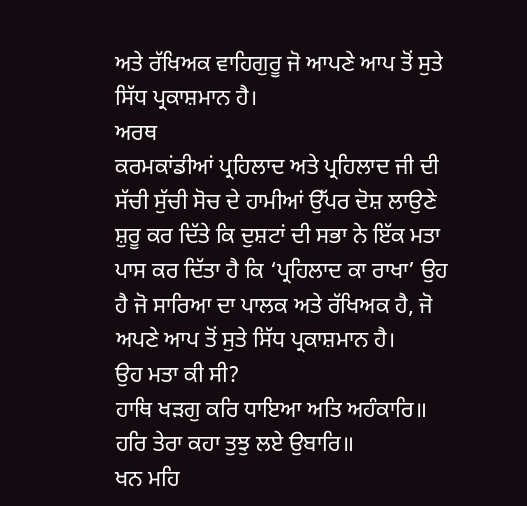ਅਤੇ ਰੱਖਿਅਕ ਵਾਹਿਗੁਰੂ ਜੋ ਆਪਣੇ ਆਪ ਤੋਂ ਸੁਤੇ ਸਿੱਧ ਪ੍ਰਕਾਸ਼ਮਾਨ ਹੈ।
ਅਰਥ
ਕਰਮਕਾਂਡੀਆਂ ਪ੍ਰਹਿਲਾਦ ਅਤੇ ਪ੍ਰਹਿਲਾਦ ਜੀ ਦੀ ਸੱਚੀ ਸੁੱਚੀ ਸੋਚ ਦੇ ਹਾਮੀਆਂ ਉੱਪਰ ਦੋਸ਼ ਲਾਉਣੇ ਸ਼ੁਰੂ ਕਰ ਦਿੱਤੇ ਕਿ ਦੁਸ਼ਟਾਂ ਦੀ ਸਭਾ ਨੇ ਇੱਕ ਮਤਾ ਪਾਸ ਕਰ ਦਿੱਤਾ ਹੈ ਕਿ ‘ਪ੍ਰਹਿਲਾਦ ਕਾ ਰਾਖਾ’ ਉਹ ਹੈ ਜੋ ਸਾਰਿਆ ਦਾ ਪਾਲਕ ਅਤੇ ਰੱਖਿਅਕ ਹੈ, ਜੋ ਅਪਣੇ ਆਪ ਤੋਂ ਸੁਤੇ ਸਿੱਧ ਪ੍ਰਕਾਸ਼ਮਾਨ ਹੈ।
ਉਹ ਮਤਾ ਕੀ ਸੀ?
ਹਾਥਿ ਖੜਗੁ ਕਰਿ ਧਾਇਆ ਅਤਿ ਅਹੰਕਾਰਿ॥
ਹਰਿ ਤੇਰਾ ਕਹਾ ਤੁਝੁ ਲਏ ਉਬਾਰਿ॥
ਖਨ ਮਹਿ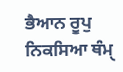ਭੈਆਨ ਰੂਪੁ ਨਿਕਸਿਆ ਥੰਮੑ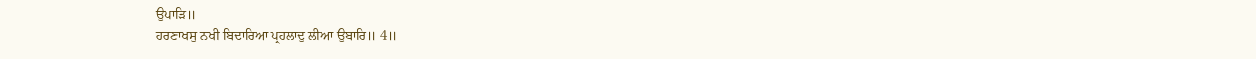ਉਪਾੜਿ॥
ਹਰਣਾਖਸੁ ਨਖੀ ਬਿਦਾਰਿਆ ਪ੍ਰਹਲਾਦੁ ਲੀਆ ਉਬਾਰਿ॥ 4॥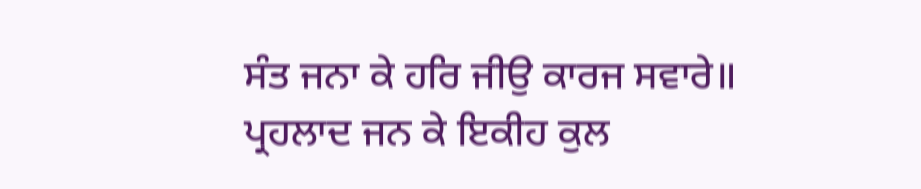ਸੰਤ ਜਨਾ ਕੇ ਹਰਿ ਜੀਉ ਕਾਰਜ ਸਵਾਰੇ॥
ਪ੍ਰਹਲਾਦ ਜਨ ਕੇ ਇਕੀਹ ਕੁਲ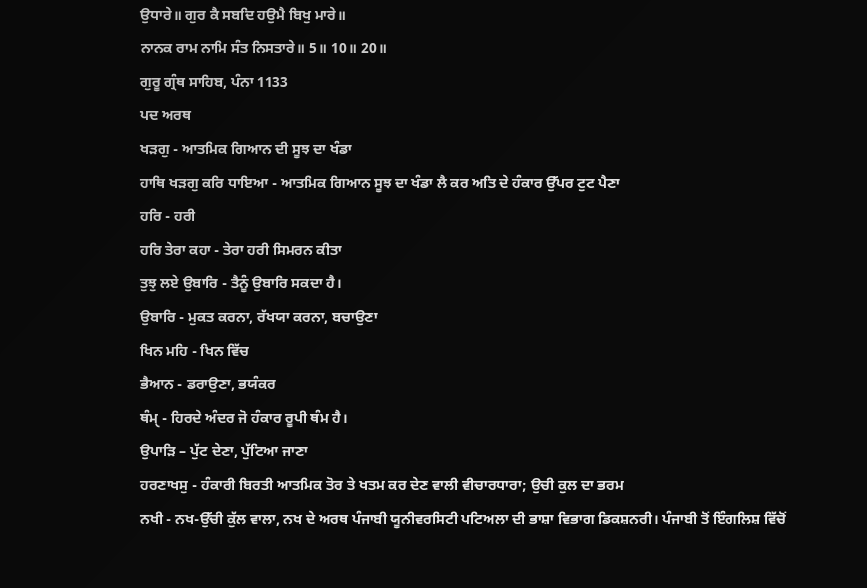ਉਧਾਰੇ॥ ਗੁਰ ਕੈ ਸਬਦਿ ਹਉਮੈ ਬਿਖੁ ਮਾਰੇ॥
ਨਾਨਕ ਰਾਮ ਨਾਮਿ ਸੰਤ ਨਿਸਤਾਰੇ॥ 5॥ 10॥ 20॥
ਗੁਰੂ ਗ੍ਰੰਥ ਸਾਹਿਬ, ਪੰਨਾ 1133
ਪਦ ਅਰਥ
ਖੜਗੁ - ਆਤਮਿਕ ਗਿਆਨ ਦੀ ਸੂਝ ਦਾ ਖੰਡਾ
ਹਾਥਿ ਖੜਗੁ ਕਰਿ ਧਾਇਆ - ਆਤਮਿਕ ਗਿਆਨ ਸੂਝ ਦਾ ਖੰਡਾ ਲੈ ਕਰ ਅਤਿ ਦੇ ਹੰਕਾਰ ਉੱਪਰ ਟੁਟ ਪੈਣਾ
ਹਰਿ - ਹਰੀ
ਹਰਿ ਤੇਰਾ ਕਹਾ - ਤੇਰਾ ਹਰੀ ਸਿਮਰਨ ਕੀਤਾ
ਤੁਝੁ ਲਏ ਉਬਾਰਿ - ਤੈਨੂੰ ਉਬਾਰਿ ਸਕਦਾ ਹੈ।
ਉਬਾਰਿ - ਮੁਕਤ ਕਰਨਾ, ਰੱਖਯਾ ਕਰਨਾ, ਬਚਾਉਣਾ
ਖਿਨ ਮਹਿ - ਖਿਨ ਵਿੱਚ
ਭੈਆਨ - ਡਰਾਉਣਾ, ਭਯੰਕਰ
ਥੰਮੑ - ਹਿਰਦੇ ਅੰਦਰ ਜੋ ਹੰਕਾਰ ਰੂਪੀ ਥੰਮ ਹੈ।
ਉਪਾੜਿ – ਪੁੱਟ ਦੇਣਾ, ਪੁੱਟਿਆ ਜਾਣਾ
ਹਰਣਾਖਸੁ - ਹੰਕਾਰੀ ਬਿਰਤੀ ਆਤਮਿਕ ਤੋਰ ਤੇ ਖਤਮ ਕਰ ਦੇਣ ਵਾਲੀ ਵੀਚਾਰਧਾਰਾ; ਉਚੀ ਕੁਲ ਦਾ ਭਰਮ
ਨਖੀ - ਨਖ-ਉੱਚੀ ਕੁੱਲ ਵਾਲਾ, ਨਖ ਦੇ ਅਰਥ ਪੰਜਾਬੀ ਯੂਨੀਵਰਸਿਟੀ ਪਟਿਅਲਾ ਦੀ ਭਾਸ਼ਾ ਵਿਭਾਗ ਡਿਕਸ਼ਨਰੀ। ਪੰਜਾਬੀ ਤੋਂ ਇੰਗਲਿਸ਼ ਵਿੱਚੋਂ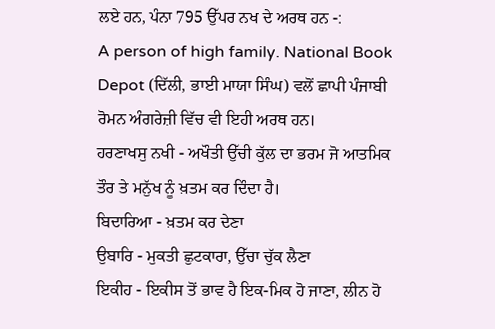ਲਏ ਹਨ, ਪੰਨਾ 795 ਉੱਪਰ ਨਖ ਦੇ ਅਰਥ ਹਨ -:
A person of high family. National Book Depot (ਦਿੱਲੀ, ਭਾਈ ਮਾਯਾ ਸਿੰਘ) ਵਲੋਂ ਛਾਪੀ ਪੰਜਾਬੀ ਰੋਮਨ ਅੰਗਰੇਜ਼ੀ ਵਿੱਚ ਵੀ ਇਹੀ ਅਰਥ ਹਨ।
ਹਰਣਾਖਸੁ ਨਖੀ - ਅਖੌਤੀ ਉੱਚੀ ਕੁੱਲ ਦਾ ਭਰਮ ਜੋ ਆਤਮਿਕ ਤੌਰ ਤੇ ਮਨੁੱਖ ਨੂੰ ਖ਼ਤਮ ਕਰ ਦਿੰਦਾ ਹੈ।
ਬਿਦਾਰਿਆ - ਖ਼ਤਮ ਕਰ ਦੇਣਾ
ਉਬਾਰਿ - ਮੁਕਤੀ ਛੁਟਕਾਰਾ, ਉੱਚਾ ਚੁੱਕ ਲੈਣਾ
ਇਕੀਹ - ਇਕੀਸ ਤੋਂ ਭਾਵ ਹੈ ਇਕ-ਮਿਕ ਹੋ ਜਾਣਾ, ਲੀਨ ਹੋ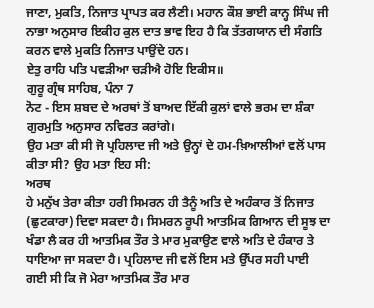ਜਾਣਾ, ਮੁਕਤਿ, ਨਿਜਾਤ ਪ੍ਰਾਪਤ ਕਰ ਲੈਣੀ। ਮਹਾਨ ਕੌਸ਼ ਭਾਈ ਕਾਨ੍ਹ ਸਿੰਘ ਜੀ ਨਾਭਾ ਅਨੁਸਾਰ ਇਕੀਹ ਕੁਲ ਦਾਤ ਭਾਵ ਇਹ ਹੈ ਕਿ ਤੱਤਗਯਾਨ ਦੀ ਸੰਗਤਿ ਕਰਨ ਵਾਲੇ ਮੁਕਤਿ ਨਿਜਾਤ ਪਾਉਂਦੇ ਹਨ।
ਏਤੁ ਰਾਹਿ ਪਤਿ ਪਵੜੀਆ ਚੜੀਐ ਹੋਇ ਇਕੀਸ॥
ਗੁਰੂ ਗ੍ਰੰਥ ਸਾਹਿਬ, ਪੰਨਾ 7
ਨੋਟ - ਇਸ ਸ਼ਬਦ ਦੇ ਅਰਥਾਂ ਤੋਂ ਬਾਅਦ ਇੱਕੀ ਕੁਲਾਂ ਵਾਲੇ ਭਰਮ ਦਾ ਸ਼ੰਕਾ ਗੁਰਮੁਤਿ ਅਨੁਸਾਰ ਨਵਿਰਤ ਕਰਾਂਗੇ।
ਉਹ ਮਤਾ ਕੀ ਸੀ ਜੋ ਪ੍ਰਹਿਲਾਦ ਜੀ ਅਤੇ ਉਨ੍ਹਾਂ ਦੇ ਹਮ-ਖ਼ਿਆਲੀਆਂ ਵਲੋਂ ਪਾਸ ਕੀਤਾ ਸੀ? ਉਹ ਮਤਾ ਇਹ ਸੀ:
ਅਰਥ
ਹੇ ਮਨੁੱਖ ਤੇਰਾ ਕੀਤਾ ਹਰੀ ਸਿਮਰਨ ਹੀ ਤੈਨੂੰ ਅਤਿ ਦੇ ਅਹੰਕਾਰ ਤੋਂ ਨਿਜਾਤ (ਛੁਟਕਾਰਾ) ਦਿਵਾ ਸਕਦਾ ਹੈ। ਸਿਮਰਨ ਰੂਪੀ ਆਤਮਿਕ ਗਿਆਨ ਦੀ ਸੂਝ ਦਾ ਖੰਡਾ ਲੈ ਕਰ ਹੀ ਆਤਮਿਕ ਤੌਰ ਤੇ ਮਾਰ ਮੁਕਾਉਣ ਵਾਲੇ ਅਤਿ ਦੇ ਹੰਕਾਰ ਤੇ ਧਾਇਆ ਜਾ ਸਕਦਾ ਹੈ। ਪ੍ਰਹਿਲਾਦ ਜੀ ਵਲੋਂ ਇਸ ਮਤੇ ਉੱਪਰ ਸਹੀ ਪਾਈ ਗਈ ਸੀ ਕਿ ਜੋ ਮੇਰਾ ਆਤਮਿਕ ਤੌਰ ਮਾਰ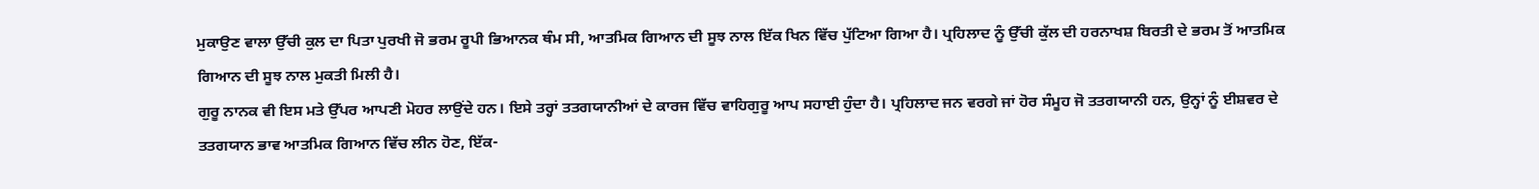ਮੁਕਾਉਣ ਵਾਲਾ ਉੱਚੀ ਕੁਲ ਦਾ ਪਿਤਾ ਪੁਰਖੀ ਜੋ ਭਰਮ ਰੂਪੀ ਭਿਆਨਕ ਥੰਮ ਸੀ, ਆਤਮਿਕ ਗਿਆਨ ਦੀ ਸੂਝ ਨਾਲ ਇੱਕ ਖਿਨ ਵਿੱਚ ਪੁੱਟਿਆ ਗਿਆ ਹੈ। ਪ੍ਰਹਿਲਾਦ ਨੂੰ ਉੱਚੀ ਕੁੱਲ ਦੀ ਹਰਨਾਖਸ਼ ਬਿਰਤੀ ਦੇ ਭਰਮ ਤੋਂ ਆਤਮਿਕ ਗਿਆਨ ਦੀ ਸੂਝ ਨਾਲ ਮੁਕਤੀ ਮਿਲੀ ਹੈ।
ਗੁਰੂ ਨਾਨਕ ਵੀ ਇਸ ਮਤੇ ਉੱਪਰ ਆਪਣੀ ਮੋਹਰ ਲਾਉਂਦੇ ਹਨ। ਇਸੇ ਤਰ੍ਹਾਂ ਤਤਗਯਾਨੀਆਂ ਦੇ ਕਾਰਜ ਵਿੱਚ ਵਾਹਿਗੁਰੂ ਆਪ ਸਹਾਈ ਹੁੰਦਾ ਹੈ। ਪ੍ਰਹਿਲਾਦ ਜਨ ਵਰਗੇ ਜਾਂ ਹੋਰ ਸੰਮੂਹ ਜੋ ਤਤਗਯਾਨੀ ਹਨ, ਉਨ੍ਹਾਂ ਨੂੰ ਈਸ਼ਵਰ ਦੇ ਤਤਗਯਾਨ ਭਾਵ ਆਤਮਿਕ ਗਿਆਨ ਵਿੱਚ ਲੀਨ ਹੋਣ, ਇੱਕ-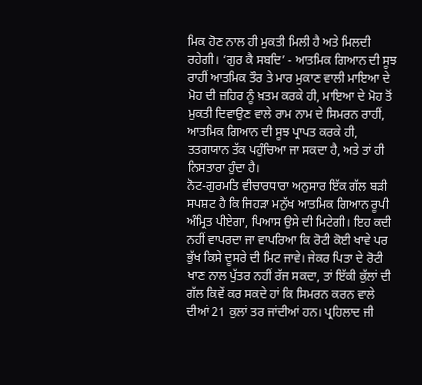ਮਿਕ ਹੋਣ ਨਾਲ ਹੀ ਮੁਕਤੀ ਮਿਲੀ ਹੈ ਅਤੇ ਮਿਲਦੀ ਰਹੇਗੀ। ‘ਗੁਰ ਕੈ ਸਬਦਿ’ - ਆਤਮਿਕ ਗਿਆਨ ਦੀ ਸੂਝ ਰਾਹੀਂ ਆਤਮਿਕ ਤੌਰ ਤੇ ਮਾਰ ਮੁਕਾਣ ਵਾਲੀ ਮਾਇਆ ਦੇ ਮੋਹ ਦੀ ਜ਼ਹਿਰ ਨੂੰ ਖ਼ਤਮ ਕਰਕੇ ਹੀ, ਮਾਇਆ ਦੇ ਮੋਹ ਤੋਂ ਮੁਕਤੀ ਦਿਵਾਉਣ ਵਾਲੇ ਰਾਮ ਨਾਮ ਦੇ ਸਿਮਰਨ ਰਾਹੀਂ, ਆਤਮਿਕ ਗਿਆਨ ਦੀ ਸੂਝ ਪ੍ਰਾਪਤ ਕਰਕੇ ਹੀ, ਤਤਗਯਾਨ ਤੱਕ ਪਹੁੰਚਿਆ ਜਾ ਸਕਦਾ ਹੈ, ਅਤੇ ਤਾਂ ਹੀ ਨਿਸਤਾਰਾ ਹੁੰਦਾ ਹੈ।
ਨੋਟ-ਗੁਰਮਤਿ ਵੀਚਾਰਧਾਰਾ ਅਨੁਸਾਰ ਇੱਕ ਗੱਲ ਬੜੀ ਸਪਸ਼ਟ ਹੈ ਕਿ ਜਿਹੜਾ ਮਨੁੱਖ ਆਤਮਿਕ ਗਿਆਨ ਰੂਪੀ ਅੰਮ੍ਰਿਤ ਪੀਏਗਾ, ਪਿਆਸ ਉਸੇ ਦੀ ਮਿਟੇਗੀ। ਇਹ ਕਦੀ ਨਹੀਂ ਵਾਪਰਦਾ ਜਾ ਵਾਪਰਿਆ ਕਿ ਰੋਟੀ ਕੋਈ ਖਾਵੇ ਪਰ ਭੁੱਖ ਕਿਸੇ ਦੂਸਰੇ ਦੀ ਮਿਟ ਜਾਵੇ। ਜੇਕਰ ਪਿਤਾ ਦੇ ਰੋਟੀ ਖਾਣ ਨਾਲ ਪੁੱਤਰ ਨਹੀਂ ਰੱਜ ਸਕਦਾ, ਤਾਂ ਇੱਕੀ ਕੁੱਲਾਂ ਦੀ ਗੱਲ ਕਿਵੇਂ ਕਰ ਸਕਦੇ ਹਾਂ ਕਿ ਸਿਮਰਨ ਕਰਨ ਵਾਲੇ ਦੀਆਂ 21 ਕੁਲਾਂ ਤਰ ਜਾਂਦੀਆਂ ਹਨ। ਪ੍ਰਹਿਲਾਦ ਜੀ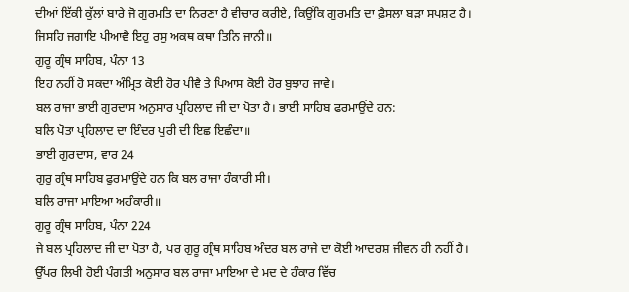ਦੀਆਂ ਇੱਕੀ ਕੁੱਲਾਂ ਬਾਰੇ ਜੋ ਗੁਰਮਤਿ ਦਾ ਨਿਰਣਾ ਹੈ ਵੀਚਾਰ ਕਰੀਏ, ਕਿਉਂਕਿ ਗੁਰਮਤਿ ਦਾ ਫ਼ੈਸਲਾ ਬੜਾ ਸਪਸ਼ਟ ਹੈ।
ਜਿਸਹਿ ਜਗਾਇ ਪੀਆਵੈ ਇਹੁ ਰਸੁ ਅਕਥ ਕਥਾ ਤਿਨਿ ਜਾਨੀ॥
ਗੁਰੂ ਗ੍ਰੰਥ ਸਾਹਿਬ, ਪੰਨਾ 13
ਇਹ ਨਹੀਂ ਹੋ ਸਕਦਾ ਅੰਮ੍ਰਿਤ ਕੋਈ ਹੋਰ ਪੀਵੈ ਤੇ ਪਿਆਸ ਕੋਈ ਹੋਰ ਬੁਝਾਹ ਜਾਵੇ।
ਬਲ ਰਾਜਾ ਭਾਈ ਗੁਰਦਾਸ ਅਨੁਸਾਰ ਪ੍ਰਹਿਲਾਦ ਜੀ ਦਾ ਪੋਤਾ ਹੈ। ਭਾਈ ਸਾਹਿਬ ਫਰਮਾਉਂਦੇ ਹਨ:
ਬਲਿ ਪੋਤਾ ਪ੍ਰਹਿਲਾਦ ਦਾ ਇੰਦਰ ਪੁਰੀ ਦੀ ਇਛ ਇਛੰਦਾ॥
ਭਾਈ ਗੁਰਦਾਸ, ਵਾਰ 24
ਗੁਰੁ ਗ੍ਰੰਥ ਸਾਹਿਬ ਫੁਰਮਾਉਂਦੇ ਹਨ ਕਿ ਬਲ ਰਾਜਾ ਹੰਕਾਰੀ ਸੀ।
ਬਲਿ ਰਾਜਾ ਮਾਇਆ ਅਹੰਕਾਰੀ॥
ਗੁਰੂ ਗ੍ਰੰਥ ਸਾਹਿਬ, ਪੰਨਾ 224
ਜੇ ਬਲ ਪ੍ਰਹਿਲਾਦ ਜੀ ਦਾ ਪੋਤਾ ਹੈ, ਪਰ ਗੁਰੂ ਗ੍ਰੰਥ ਸਾਹਿਬ ਅੰਦਰ ਬਲ ਰਾਜੇ ਦਾ ਕੋਈ ਆਦਰਸ਼ ਜੀਵਨ ਹੀ ਨਹੀਂ ਹੈ। ਉੱਪਰ ਲਿਖੀ ਹੋਈ ਪੰਗਤੀ ਅਨੁਸਾਰ ਬਲ ਰਾਜਾ ਮਾਇਆ ਦੇ ਮਦ ਦੇ ਹੰਕਾਰ ਵਿੱਚ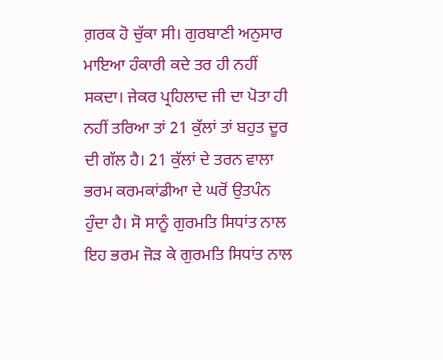ਗ਼ਰਕ ਹੋ ਚੁੱਕਾ ਸੀ। ਗੁਰਬਾਣੀ ਅਨੁਸਾਰ ਮਾਇਆ ਹੰਕਾਰੀ ਕਦੇ ਤਰ ਹੀ ਨਹੀਂ ਸਕਦਾ। ਜੇਕਰ ਪ੍ਰਹਿਲਾਦ ਜੀ ਦਾ ਪੋਤਾ ਹੀ ਨਹੀਂ ਤਰਿਆ ਤਾਂ 21 ਕੁੱਲਾਂ ਤਾਂ ਬਹੁਤ ਦੂਰ ਦੀ ਗੱਲ ਹੈ। 21 ਕੁੱਲਾਂ ਦੇ ਤਰਨ ਵਾਲਾ ਭਰਮ ਕਰਮਕਾਂਡੀਆ ਦੇ ਘਰੋਂ ਉਤਪੰਨ ਹੁੰਦਾ ਹੈ। ਸੋ ਸਾਨੂੰ ਗੁਰਮਤਿ ਸਿਧਾਂਤ ਨਾਲ ਇਹ ਭਰਮ ਜੋੜ ਕੇ ਗੁਰਮਤਿ ਸਿਧਾਂਤ ਨਾਲ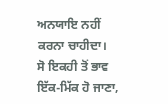ਅਨਯਾਇ ਨਹੀਂ ਕਰਨਾ ਚਾਹੀਦਾ।
ਸੋ ਇਕਹੀ ਤੋਂ ਭਾਵ ਇੱਕ-ਮਿੱਕ ਹੋ ਜਾਣਾ,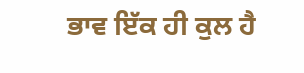ਭਾਵ ਇੱਕ ਹੀ ਕੁਲ ਹੈ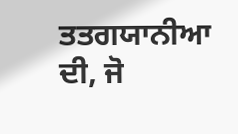ਤਤਗਯਾਨੀਆ ਦੀ, ਜੋ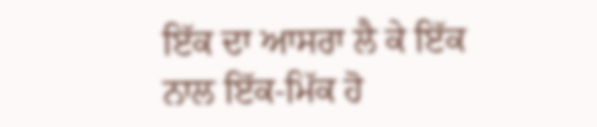ਇੱਕ ਦਾ ਆਸਰਾ ਲੈ ਕੇ ਇੱਕ ਨਾਲ ਇੱਕ-ਮਿੱਕ ਹੋ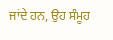ਜਾਂਦੇ ਹਨ, ਉਹ ਸੰਮੂਹ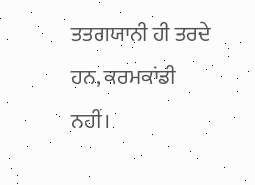ਤਤਗਯਾਨੀ ਹੀ ਤਰਦੇ ਹਨ, ਕਰਮਕਾਂਡੀ ਨਹੀਂ।